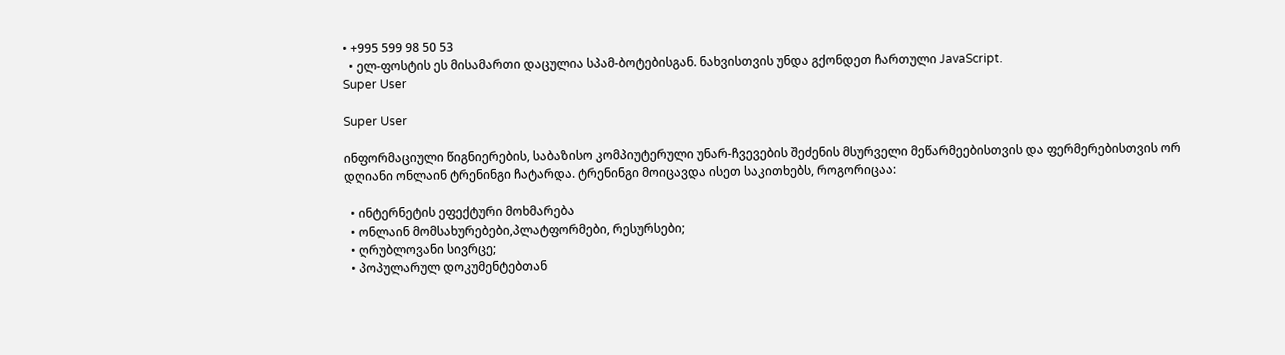• +995 599 98 50 53
  • ელ-ფოსტის ეს მისამართი დაცულია სპამ-ბოტებისგან. ნახვისთვის უნდა გქონდეთ ჩართული JavaScript.
Super User

Super User

ინფორმაციული წიგნიერების, საბაზისო კომპიუტერული უნარ-ჩვევების შეძენის მსურველი მეწარმეებისთვის და ფერმერებისთვის ორ დღიანი ონლაინ ტრენინგი ჩატარდა. ტრენინგი მოიცავდა ისეთ საკითხებს, როგორიცაა:

  • ინტერნეტის ეფექტური მოხმარება
  • ონლაინ მომსახურებები,პლატფორმები, რესურსები;
  • ღრუბლოვანი სივრცე;
  • პოპულარულ დოკუმენტებთან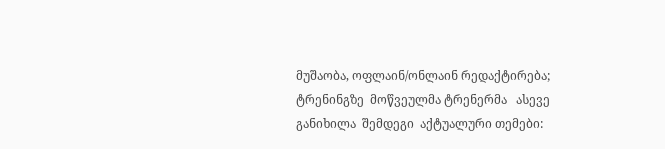მუშაობა, ოფლაინ/ონლაინ რედაქტირება;                                                                                                                                                                  ტრენინგზე  მოწვეულმა ტრენერმა   ასევე განიხილა  შემდეგი  აქტუალური თემები: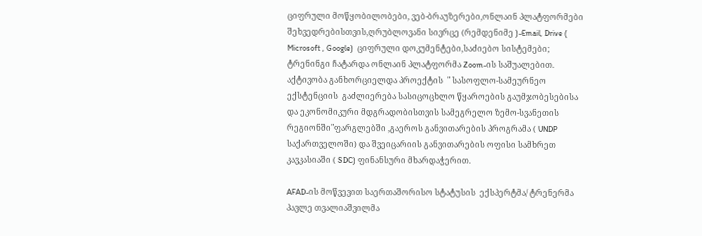ციფრული მოწყობილობები, ვებ-ბრაუზერები,ონლაინ პლატფორმები შეხვედრებისთვის,ღრუბლოვანი სივრცე (რემდენიმე )-Email, Drive ( Microsoft , Google)  ციფრული დოკუმენტები,საძიებო სისტემები;  ტრენინგი ჩატარდა ონლაინ პლატფორმა Zoom-ის საშუალებით. აქტივობა განხორციელდა პროექტის  " სასოფლო-სამეურნეო ექსტენციის  გაძლიერება სასიცოცხლო წყაროების გაუმჯობესებისა და ეკონომიკური მდგრადობისთვის სამეგრელო ზემო-სვანეთის რეგიონში"ფარგლებში ,გაეროს განვითარების პროგრამა ( UNDP საქართველოში) და შვეიცარიის განვითარების ოფისი სამხრეთ კავკასიაში ( SDC) ფინანსური მხარდაჭერით.

AFAD-ის მოწვევით საერთაშორისო სტატუსის  ექსპერტმა/ ტრენერმა  პავლე თვალიაშვილმა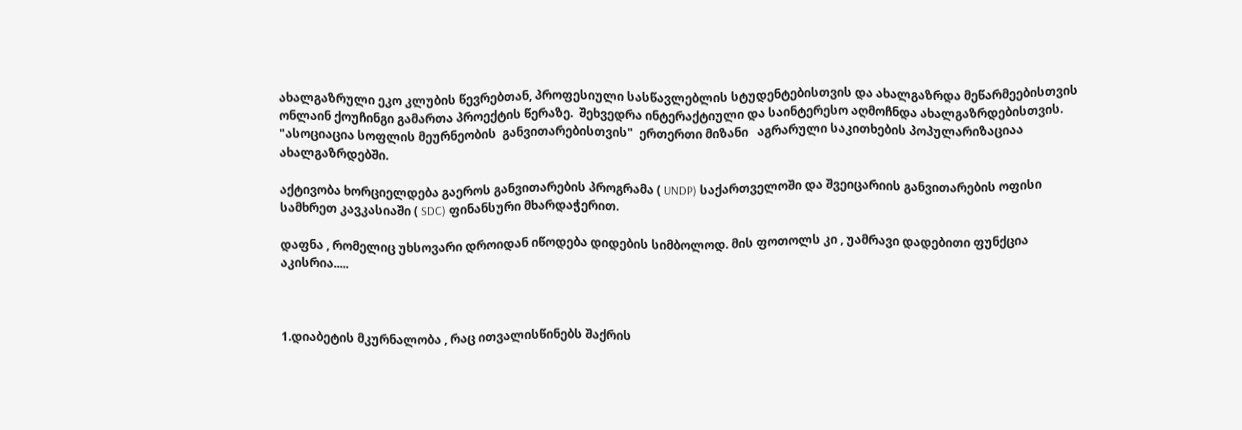ახალგაზრული ეკო კლუბის წევრებთან, პროფესიული სასწავლებლის სტუდენტებისთვის და ახალგაზრდა მეწარმეებისთვის ონლაინ ქოუჩინგი გამართა პროექტის წერაზე.  შეხვედრა ინტერაქტიული და საინტერესო აღმოჩნდა ახალგაზრდებისთვის. "ასოციაცია სოფლის მეურნეობის  განვითარებისთვის"  ერთერთი მიზანი   აგრარული საკითხების პოპულარიზაციაა ახალგაზრდებში.

აქტივობა ხორციელდება გაეროს განვითარების პროგრამა ( UNDP) საქართველოში და შვეიცარიის განვითარების ოფისი სამხრეთ კავკასიაში ( SDC) ფინანსური მხარდაჭერით.

დაფნა , რომელიც უხსოვარი დროიდან იწოდება დიდების სიმბოლოდ. მის ფოთოლს კი , უამრავი დადებითი ფუნქცია აკისრია.....



1.დიაბეტის მკურნალობა , რაც ითვალისწინებს შაქრის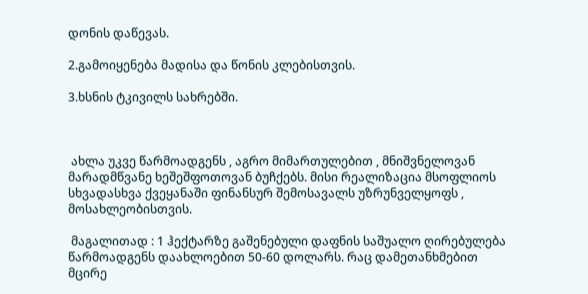დონის დაწევას.

2.გამოიყენება მადისა და წონის კლებისთვის.

3.ხსნის ტკივილს სახრებში.



 ახლა უკვე წარმოადგენს , აგრო მიმართულებით , მნიშვნელოვან მარადმწვანე ხეშეშფოთოვან ბუჩქებს. მისი რეალიზაცია მსოფლიოს სხვადასხვა ქვეყანაში ფინანსურ შემოსავალს უზრუნველყოფს , მოსახლეობისთვის.

 მაგალითად : 1 ჰექტარზე გაშენებული დაფნის საშუალო ღირებულება წარმოადგენს დაახლოებით 50-60 დოლარს. რაც დამეთანხმებით მცირე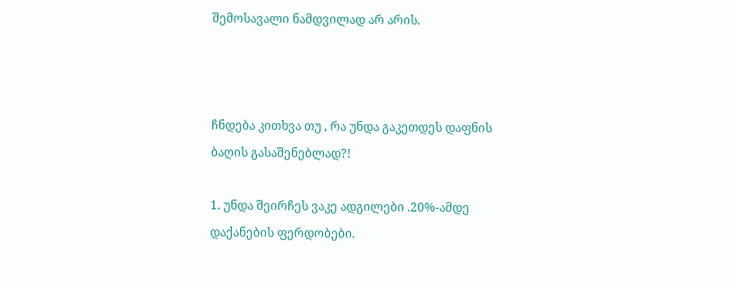შემოსავალი ნამდვილად არ არის.



ჩნდება კითხვა თუ , რა უნდა გაკეთდეს დაფნის ბაღის გასაშენებლად?!

1. უნდა შეირჩეს ვაკე ადგილები .20%-ამდე დაქანების ფერდობები.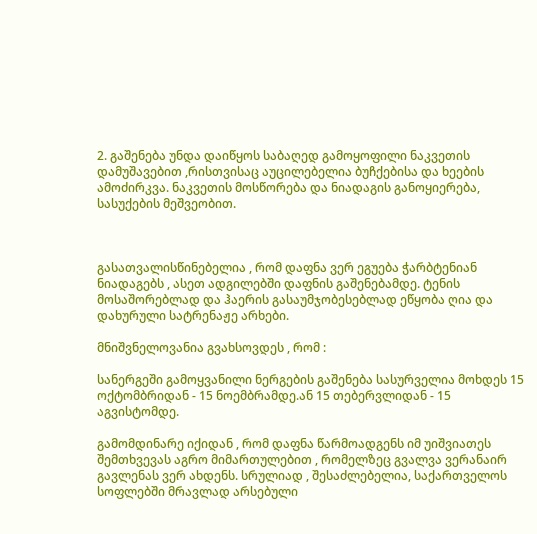2. გაშენება უნდა დაიწყოს საბაღედ გამოყოფილი ნაკვეთის დამუშავებით ,რისთვისაც აუცილებელია ბუჩქებისა და ხეების ამოძირკვა. ნაკვეთის მოსწორება და ნიადაგის განოყიერება, სასუქების მეშვეობით.



გასათვალისწინებელია , რომ დაფნა ვერ ეგუება ჭარბტენიან ნიადაგებს , ასეთ ადგილებში დაფნის გაშენებამდე. ტენის მოსაშორებლად და ჰაერის გასაუმჯობესებლად ეწყობა ღია და დახურული სატრენაჟე არხები.

მნიშვნელოვანია გვახსოვდეს , რომ :

სანერგეში გამოყვანილი ნერგების გაშენება სასურველია მოხდეს 15 ოქტომბრიდან - 15 ნოემბრამდე.ან 15 თებერვლიდან - 15 აგვისტომდე.

გამომდინარე იქიდან , რომ დაფნა წარმოადგენს იმ უიშვიათეს შემთხვევას აგრო მიმართულებით , რომელზეც გვალვა ვერანაირ გავლენას ვერ ახდენს. სრულიად , შესაძლებელია, საქართველოს სოფლებში მრავლად არსებული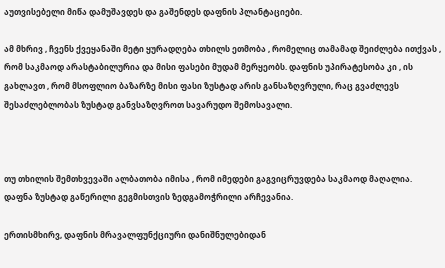აუთვისებელი მიწა დამუშავდეს და გაშენდეს დაფნის პლანტაციები.

ამ მხრივ , ჩვენს ქვეყანაში მეტი ყურადღება თხილს ეთმობა , რომელიც თამამად შეიძლება ითქვას , რომ საკმაოდ არასტაბილურია და მისი ფასები მუდამ მერყეობს. დაფნის უპირატესობა კი , ის გახლავთ , რომ მსოფლიო ბაზარზე მისი ფასი ზუსტად არის განსაზღვრული, რაც გვაძლევს შესაძლებლობას ზუსტად განვსაზღვროთ სავარუდო შემოსავალი.



თუ თხილის შემთხვევაში ალბათობა იმისა , რომ იმედები გაგვიცრუვდება საკმაოდ მაღალია. დაფნა ზუსტად გაწერილი გეგმისთვის ზედგამოჭრილი არჩევანია.

ერთისმხირვ, დაფნის მრავალფუნქციური დანიშნულებიდან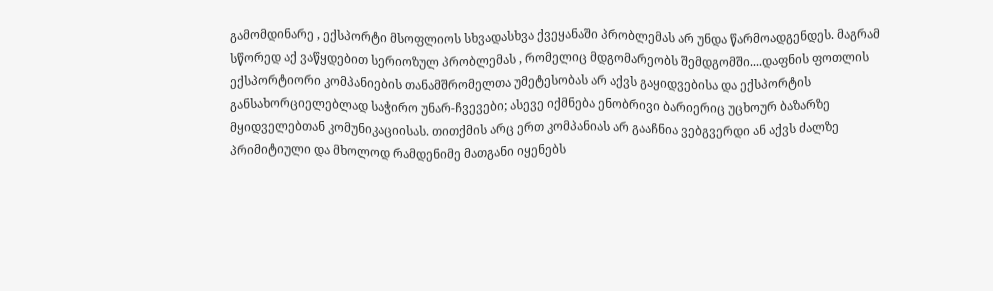გამომდინარე , ექსპორტი მსოფლიოს სხვადასხვა ქვეყანაში პრობლემას არ უნდა წარმოადგენდეს. მაგრამ სწორედ აქ ვაწყდებით სერიოზულ პრობლემას , რომელიც მდგომარეობს შემდგომში....დაფნის ფოთლის ექსპორტიორი კომპანიების თანამშრომელთა უმეტესობას არ აქვს გაყიდვებისა და ექსპორტის განსახორციელებლად საჭირო უნარ-ჩვევები; ასევე იქმნება ენობრივი ბარიერიც უცხოურ ბაზარზე მყიდველებთან კომუნიკაციისას. თითქმის არც ერთ კომპანიას არ გააჩნია ვებგვერდი ან აქვს ძალზე პრიმიტიული და მხოლოდ რამდენიმე მათგანი იყენებს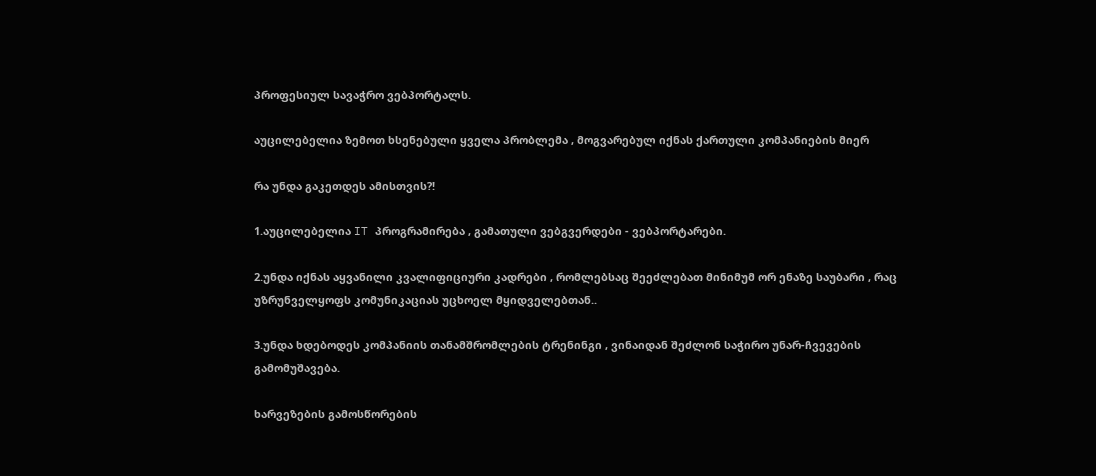პროფესიულ სავაჭრო ვებპორტალს.

აუცილებელია ზემოთ ხსენებული ყველა პრობლემა , მოგვარებულ იქნას ქართული კომპანიების მიერ

რა უნდა გაკეთდეს ამისთვის?!

1.აუცილებელია IT პროგრამირება , გამათული ვებგვერდები - ვებპორტარები.

2.უნდა იქნას აყვანილი კვალიფიციური კადრები , რომლებსაც შეეძლებათ მინიმუმ ორ ენაზე საუბარი , რაც უზრუნველყოფს კომუნიკაციას უცხოელ მყიდველებთან..

3.უნდა ხდებოდეს კომპანიის თანამშრომლების ტრენინგი , ვინაიდან შეძლონ საჭირო უნარ-ჩვევების გამომუშავება.

ხარვეზების გამოსწორების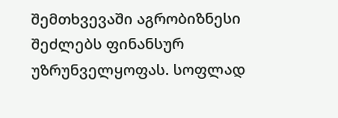შემთხვევაში აგრობიზნესი შეძლებს ფინანსურ უზრუნველყოფას. სოფლად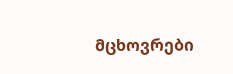მცხოვრები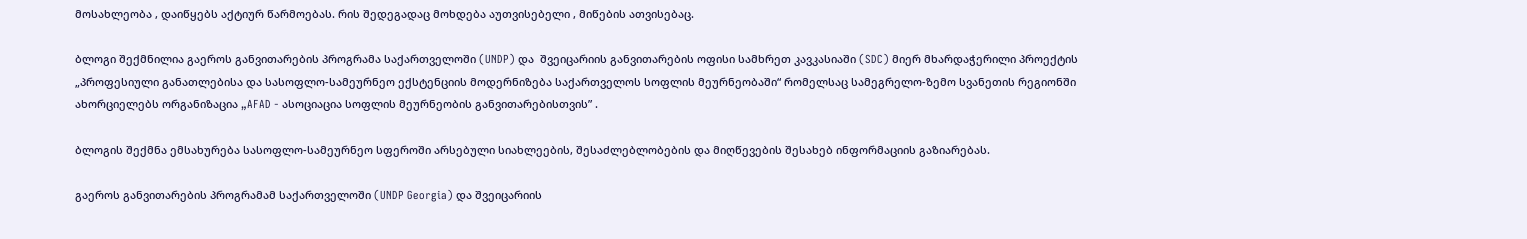მოსახლეობა , დაიწყებს აქტიურ წარმოებას. რის შედეგადაც მოხდება აუთვისებელი , მიწების ათვისებაც.

ბლოგი შექმნილია გაეროს განვითარების პროგრამა საქართველოში (UNDP) და  შვეიცარიის განვითარების ოფისი სამხრეთ კავკასიაში (SDC) მიერ მხარდაჭერილი პროექტის „პროფესიული განათლებისა და სასოფლო-სამეურნეო ექსტენციის მოდერნიზება საქართველოს სოფლის მეურნეობაში“ რომელსაც სამეგრელო-ზემო სვანეთის რეგიონში ახორციელებს ორგანიზაცია „AFAD - ასოციაცია სოფლის მეურნეობის განვითარებისთვის” .

ბლოგის შექმნა ემსახურება სასოფლო-სამეურნეო სფეროში არსებული სიახლეების, შესაძლებლობების და მიღწევების შესახებ ინფორმაციის გაზიარებას.

გაეროს განვითარების პროგრამამ საქართველოში (UNDP Georgia) და შვეიცარიის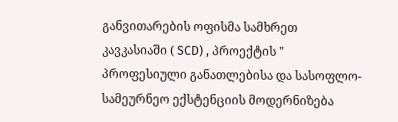განვითარების ოფისმა სამხრეთ კავკასიაში ( SCD) , პროექტის " პროფესიული განათლებისა და სასოფლო-სამეურნეო ექსტენციის მოდერნიზება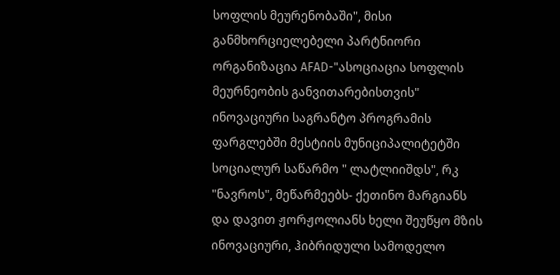სოფლის მეურენობაში", მისი განმხორციელებელი პარტნიორი ორგანიზაცია AFAD-"ასოციაცია სოფლის მეურნეობის განვითარებისთვის" ინოვაციური საგრანტო პროგრამის ფარგლებში მესტიის მუნიციპალიტეტში სოციალურ საწარმო " ლატლიიშდს", რკ "ნავროს", მეწარმეებს- ქეთინო მარგიანს და დავით ჟორჟოლიანს ხელი შეუწყო მზის ინოვაციური, ჰიბრიდული სამოდელო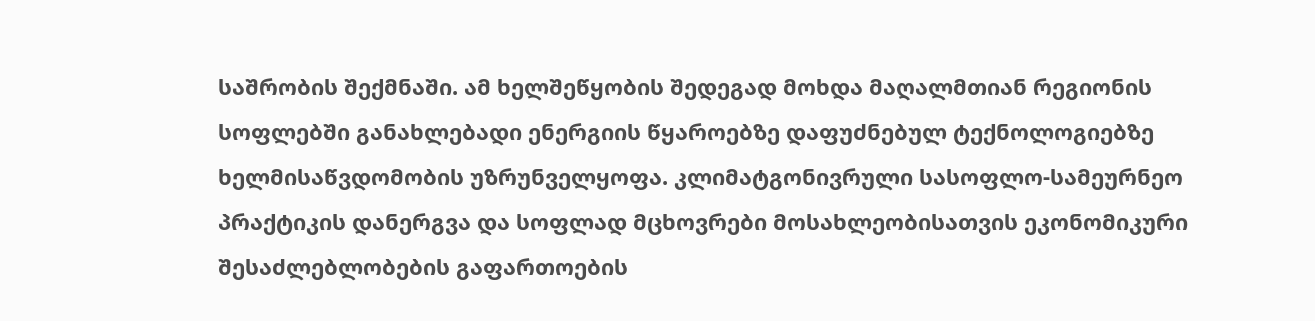საშრობის შექმნაში. ამ ხელშეწყობის შედეგად მოხდა მაღალმთიან რეგიონის სოფლებში განახლებადი ენერგიის წყაროებზე დაფუძნებულ ტექნოლოგიებზე ხელმისაწვდომობის უზრუნველყოფა. კლიმატგონივრული სასოფლო-სამეურნეო პრაქტიკის დანერგვა და სოფლად მცხოვრები მოსახლეობისათვის ეკონომიკური შესაძლებლობების გაფართოების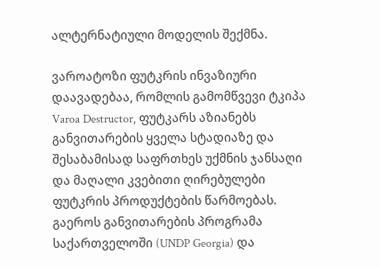ალტერნატიული მოდელის შექმნა.

ვაროატოზი ფუტკრის ინვაზიური დაავადებაა, რომლის გამომწვევი ტკიპა Varoa Destructor, ფუტკარს აზიანებს განვითარების ყველა სტადიაზე და შესაბამისად საფრთხეს უქმნის ჯანსაღი და მაღალი კვებითი ღირებულები ფუტკრის პროდუქტების წარმოებას. გაეროს განვითარების პროგრამა საქართველოში (UNDP Georgia) და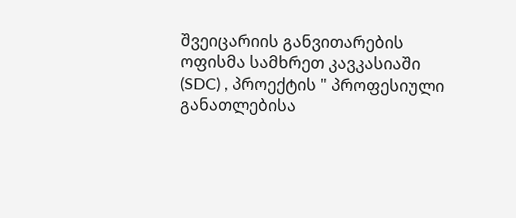შვეიცარიის განვითარების ოფისმა სამხრეთ კავკასიაში       (SDC) , პროექტის " პროფესიული განათლებისა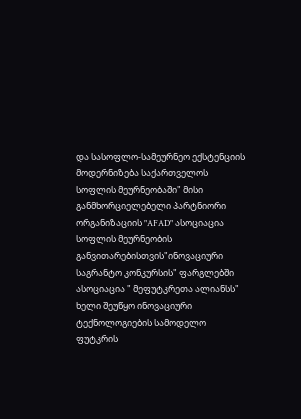და სასოფლო-სამეურნეო ექსტენციის მოდერნიზება საქართველოს სოფლის მეურნეობაში" მისი განმხორციელებელი პარტნიორი ორგანიზაციის "AFAD" ასოციაცია სოფლის მეურნეობის განვითარებისთვის"ინოვაციური საგრანტო კონკურსის" ფარგლებში ასოციაცია " მეფუტკრეთა ალიანსს" ხელი შეუწყო ინოვაციური ტექნოლოგიების სამოდელო ფუტკრის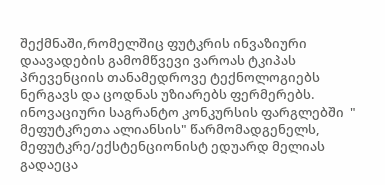შექმნაში,რომელშიც ფუტკრის ინვაზიური დაავადების გამომწვევი ვაროას ტკიპას პრევენციის თანამედროვე ტექნოლოგიებს ნერგავს და ცოდნას უზიარებს ფერმერებს. ინოვაციური საგრანტო კონკურსის ფარგლებში  " მეფუტკრეთა ალიანსის" წარმომადგენელს,  მეფუტკრე/ექსტენციონისტ ედუარდ მელიას გადაეცა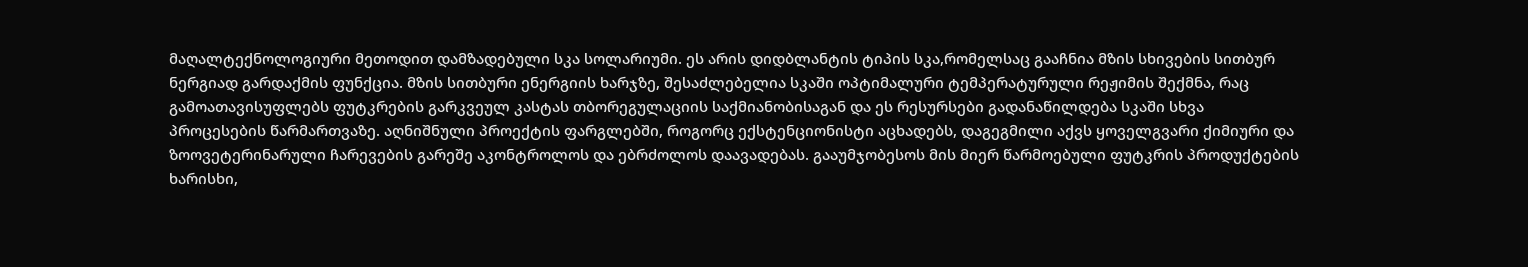მაღალტექნოლოგიური მეთოდით დამზადებული სკა სოლარიუმი. ეს არის დიდბლანტის ტიპის სკა,რომელსაც გააჩნია მზის სხივების სითბურ ნერგიად გარდაქმის ფუნქცია. მზის სითბური ენერგიის ხარჯზე, შესაძლებელია სკაში ოპტიმალური ტემპერატურული რეჟიმის შექმნა, რაც გამოათავისუფლებს ფუტკრების გარკვეულ კასტას თბორეგულაციის საქმიანობისაგან და ეს რესურსები გადანაწილდება სკაში სხვა პროცესების წარმართვაზე. აღნიშნული პროექტის ფარგლებში, როგორც ექსტენციონისტი აცხადებს, დაგეგმილი აქვს ყოველგვარი ქიმიური და ზოოვეტერინარული ჩარევების გარეშე აკონტროლოს და ებრძოლოს დაავადებას. გააუმჯობესოს მის მიერ წარმოებული ფუტკრის პროდუქტების ხარისხი,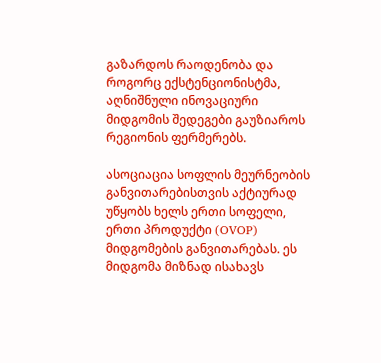გაზარდოს რაოდენობა და როგორც ექსტენციონისტმა, აღნიშნული ინოვაციური მიდგომის შედეგები გაუზიაროს რეგიონის ფერმერებს.

ასოციაცია სოფლის მეურნეობის განვითარებისთვის აქტიურად უწყობს ხელს ერთი სოფელი, ერთი პროდუქტი (OVOP)  მიდგომების განვითარებას. ეს მიდგომა მიზნად ისახავს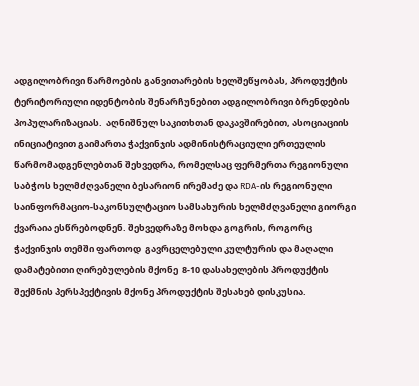ადგილობრივი წარმოების განვითარების ხელშეწყობას, პროდუქტის ტერიტორიული იდენტობის შენარჩუნებით ადგილობრივი ბრენდების პოპულარიზაციას.  აღნიშნულ საკითხთან დაკავშირებით, ასოციაციის ინიციატივით გაიმართა ჭაქვინჯის ადმინისტრაციული ერთეულის წარმომადგენლებთან შეხვედრა, რომელსაც ფერმერთა რეგიონული საბჭოს ხელმძღვანელი ბესარიონ ირემაძე და RDA-ის რეგიონული საინფორმაციო-საკონსულტაციო სამსახურის ხელმძღვანელი გიორგი ქვარაია ესწრებოდნენ. შეხვედრაზე მოხდა გოგრის, როგორც ჭაქვინჯის თემში ფართოდ  გავრცელებული კულტურის და მაღალი დამატებითი ღირებულების მქონე  8-10 დასახელების პროდუქტის შექმნის პერსპექტივის მქონე პროდუქტის შესახებ დისკუსია.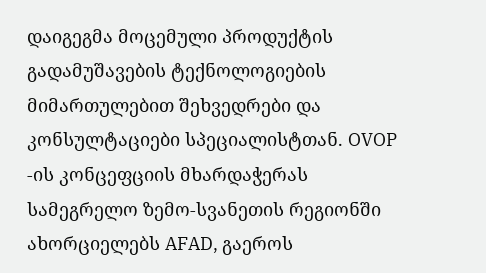დაიგეგმა მოცემული პროდუქტის გადამუშავების ტექნოლოგიების მიმართულებით შეხვედრები და კონსულტაციები სპეციალისტთან. OVOP -ის კონცეფციის მხარდაჭერას სამეგრელო ზემო-სვანეთის რეგიონში ახორციელებს AFAD, გაეროს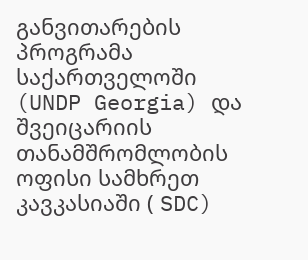განვითარების პროგრამა საქართველოში (UNDP Georgia) და შვეიცარიის თანამშრომლობის ოფისი სამხრეთ კავკასიაში ( SDC)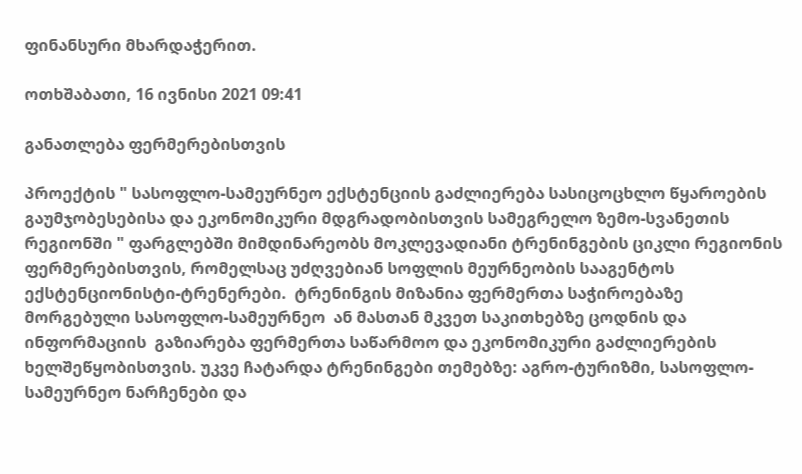ფინანსური მხარდაჭერით.

ოთხშაბათი, 16 ივნისი 2021 09:41

განათლება ფერმერებისთვის

პროექტის " სასოფლო-სამეურნეო ექსტენციის გაძლიერება სასიცოცხლო წყაროების გაუმჯობესებისა და ეკონომიკური მდგრადობისთვის სამეგრელო ზემო-სვანეთის რეგიონში " ფარგლებში მიმდინარეობს მოკლევადიანი ტრენინგების ციკლი რეგიონის ფერმერებისთვის, რომელსაც უძღვებიან სოფლის მეურნეობის სააგენტოს ექსტენციონისტი-ტრენერები.  ტრენინგის მიზანია ფერმერთა საჭიროებაზე მორგებული სასოფლო-სამეურნეო  ან მასთან მკვეთ საკითხებზე ცოდნის და ინფორმაციის  გაზიარება ფერმერთა საწარმოო და ეკონომიკური გაძლიერების ხელშეწყობისთვის. უკვე ჩატარდა ტრენინგები თემებზე: აგრო-ტურიზმი, სასოფლო-სამეურნეო ნარჩენები და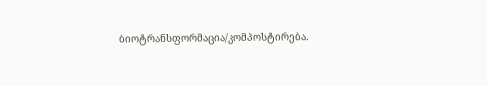ბიოტრანსფორმაცია/კომპოსტირება.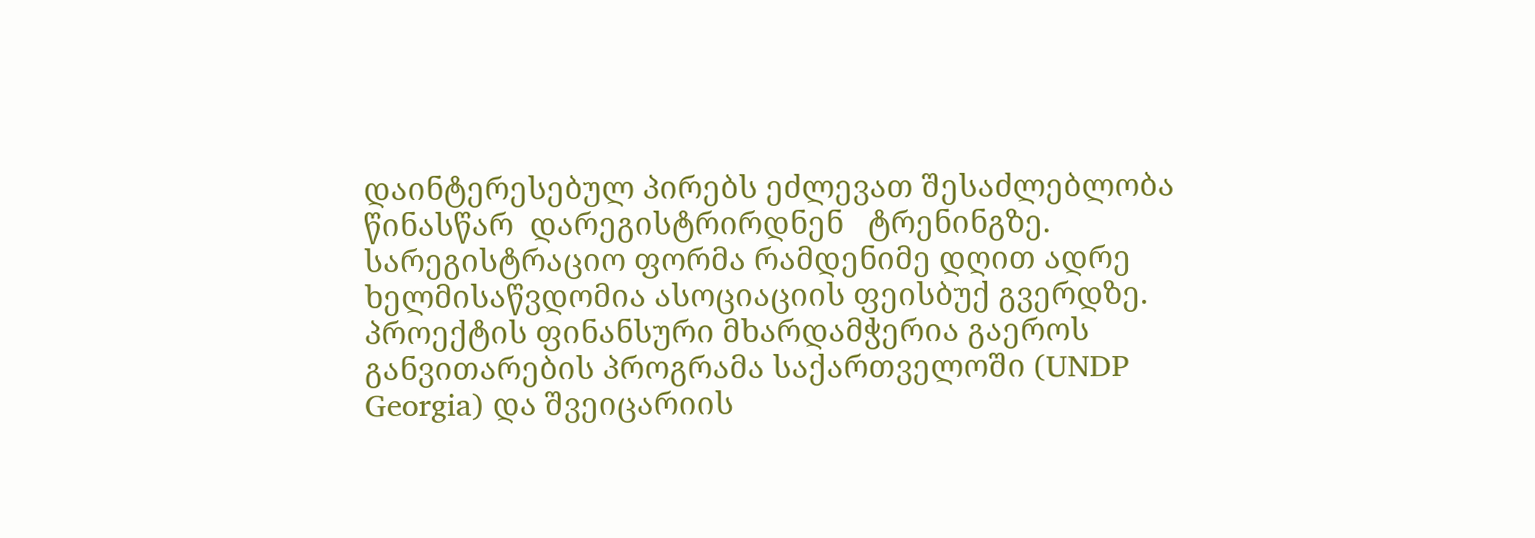დაინტერესებულ პირებს ეძლევათ შესაძლებლობა  წინასწარ  დარეგისტრირდნენ   ტრენინგზე. სარეგისტრაციო ფორმა რამდენიმე დღით ადრე ხელმისაწვდომია ასოციაციის ფეისბუქ გვერდზე. პროექტის ფინანსური მხარდამჭერია გაეროს განვითარების პროგრამა საქართველოში (UNDP Georgia) და შვეიცარიის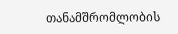თანამშრომლობის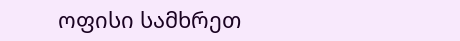ოფისი სამხრეთ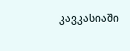კავკასიაში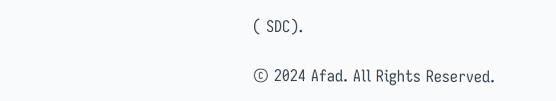( SDC).

© 2024 Afad. All Rights Reserved.